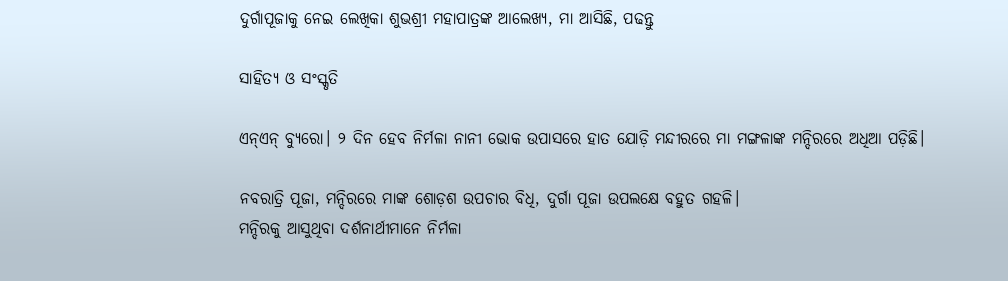ଦୁର୍ଗାପୂଜାକୁ ନେଇ ଲେଖିକା ଶୁଭଶ୍ରୀ ମହାପାତ୍ରଙ୍କ ଆଲେଖ୍ୟ, ମା ଆସିଛି, ପଢନ୍ତୁ

ସାହିତ୍ୟ ଓ ସଂସ୍କୃତି

ଏନ୍ଏନ୍ ବ୍ୟୁରୋ। ୨ ଦିନ ହେବ ନିର୍ମଳା ନାନୀ ଭୋକ ଉପାସରେ ହାତ ଯୋଡ଼ି ମନ୍ଦୀରରେ ମା ମଙ୍ଗଳାଙ୍କ ମନ୍ଦିରରେ ଅଧିଆ ପଡ଼ିଛି।

ନବରାତ୍ରି ପୂଜା, ମନ୍ଦିରରେ ମାଙ୍କ ଶୋଡ଼ଶ ଉପଚାର ବିଧି, ଦୁର୍ଗା ପୂଜା ଉପଲକ୍ଷେ ବହୁତ ଗହଳି।
ମନ୍ଦିରକୁ ଆସୁଥିବା ଦର୍ଶନାର୍ଥୀମାନେ ନିର୍ମଳା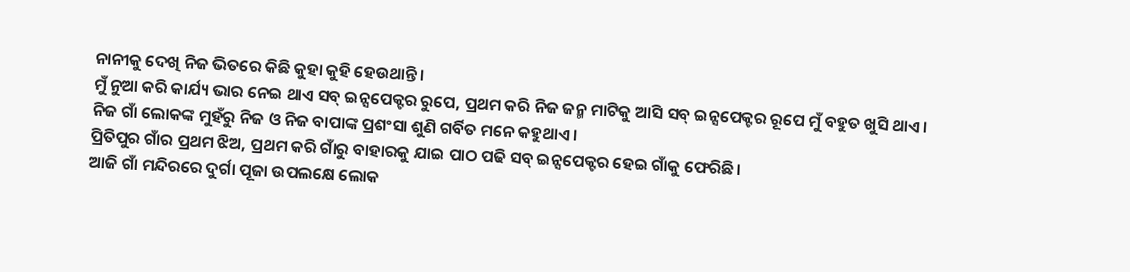ନାନୀକୁ ଦେଖି ନିଜ ଭିତରେ କିଛି କୁହା କୁହି ହେଉଥାନ୍ତି।
ମୁଁ ନୁଆ କରି କାର୍ଯ୍ୟ ଭାର ନେଇ ଥାଏ ସବ୍ ଇନ୍ସପେକ୍ଟର ରୁପେ, ପ୍ରଥମ କରି ନିଜ ଜନ୍ମ ମାଟିକୁ ଆସି ସବ୍ ଇନ୍ସପେକ୍ଟର ରୂପେ ମୁଁ ବହୁତ ଖୁସି ଥାଏ।
ନିଜ ଗାଁ ଲୋକଙ୍କ ମୁହଁରୁ ନିଜ ଓ ନିଜ ବାପାଙ୍କ ପ୍ରଶଂସା ଶୁଣି ଗର୍ବିତ ମନେ କହୁଥାଏ।
ପ୍ରିତିପୁର ଗାଁର ପ୍ରଥମ ଝିଅ, ପ୍ରଥମ କରି ଗାଁରୁ ବାହାରକୁ ଯାଇ ପାଠ ପଢି ସବ୍ ଇନ୍ସପେକ୍ଟର ହେଇ ଗାଁକୁ ଫେରିଛି।
ଆଜି ଗାଁ ମନ୍ଦିରରେ ଦୁର୍ଗା ପୂଜା ଉପଲକ୍ଷେ ଲୋକ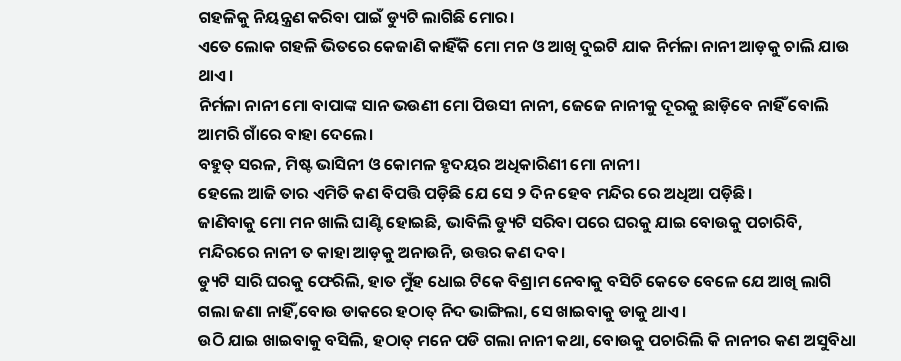ଗହଳିକୁ ନିୟନ୍ତ୍ରଣ କରିବା ପାଇଁ ଡ୍ୟୁଟି ଲାଗିଛି ମୋର।
ଏତେ ଲୋକ ଗହଳି ଭିତରେ କେଜାଣି କାହିଁକି ମୋ ମନ ଓ ଆଖି ଦୁଇଟି ଯାକ ନିର୍ମଳା ନାନୀ ଆଡ଼କୁ ଚାଲି ଯାଉ ଥାଏ।
ନିର୍ମଳା ନାନୀ ମୋ ବାପାଙ୍କ ସାନ ଭଉଣୀ ମୋ ପିଉସୀ ନାନୀ, ଜେଜେ ନାନୀକୁ ଦୂରକୁ ଛାଡ଼ିବେ ନାହିଁ ବୋଲି ଆମରି ଗାଁରେ ବାହା ଦେଲେ।
ବହୁତ୍ ସରଳ, ମିଷ୍ଟ ଭାସିନୀ ଓ କୋମଳ ହୃଦୟର ଅଧିକାରିଣୀ ମୋ ନାନୀ।
ହେଲେ ଆଜି ତାର ଏମିତି କଣ ବିପତ୍ତି ପଡ଼ିଛି ଯେ ସେ ୨ ଦିନ ହେବ ମନ୍ଦିର ରେ ଅଧିଆ ପଡ଼ିଛି।
ଜାଣିବାକୁ ମୋ ମନ ଖାଲି ଘାଣ୍ଟି ହୋଇଛି, ଭାବିଲି ଡ୍ୟୁଟି ସରିବା ପରେ ଘରକୁ ଯାଇ ବୋଉକୁ ପଚାରିବି, ମନ୍ଦିରରେ ନାନୀ ତ କାହା ଆଡ଼କୁ ଅନାଉନି, ଉତ୍ତର କଣ ଦବ।
ଡ୍ୟୁଟି ସାରି ଘରକୁ ଫେରିଲି, ହାତ ମୁଁହ ଧୋଇ ଟିକେ ବିଶ୍ରାମ ନେବାକୁ ବସିଚି କେତେ ବେଳେ ଯେ ଆଖି ଲାଗି ଗଲା ଜଣା ନାହିଁ,ବୋଉ ଡାକରେ ହଠାତ୍ ନିଦ ଭାଙ୍ଗିଲା, ସେ ଖାଇବାକୁ ଡାକୁ ଥାଏ।
ଉଠି ଯାଇ ଖାଇବାକୁ ବସିଲି, ହଠାତ୍ ମନେ ପଡି ଗଲା ନାନୀ କଥା, ବୋଉକୁ ପଚାରିଲି କି ନାନୀର କଣ ଅସୁବିଧା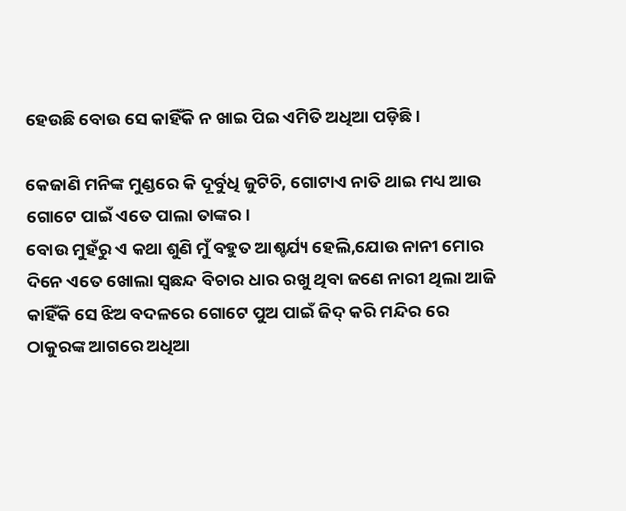ହେଉଛି ବୋଉ ସେ କାହିଁକି ନ ଖାଇ ପିଇ ଏମିତି ଅଧିଆ ପଡ଼ିଛି।

କେଜାଣି ମନିଙ୍କ ମୁଣ୍ଡରେ କି ଦୂର୍ବୁଧି ଜୁଟିଚି, ଗୋଟାଏ ନାତି ଥାଇ ମଧ୍ୟ ଆଉ ଗୋଟେ ପାଇଁ ଏତେ ପାଲା ତାଙ୍କର।
ବୋଉ ମୁହଁରୁ ଏ କଥା ଶୁଣି ମୁଁ ବହୁତ ଆଶ୍ଚର୍ଯ୍ୟ ହେଲି,ଯୋଉ ନାନୀ ମୋର ଦିନେ ଏତେ ଖୋଲା ସ୍ଵଛନ୍ଦ ବିଚାର ଧାର ରଖୁ ଥିବା ଜଣେ ନାରୀ ଥିଲା ଆଜି କାହିଁକି ସେ ଝିଅ ବଦଳରେ ଗୋଟେ ପୁଅ ପାଇଁ ଜିଦ୍ କରି ମନ୍ଦିର ରେ ଠାକୁରଙ୍କ ଆଗରେ ଅଧିଆ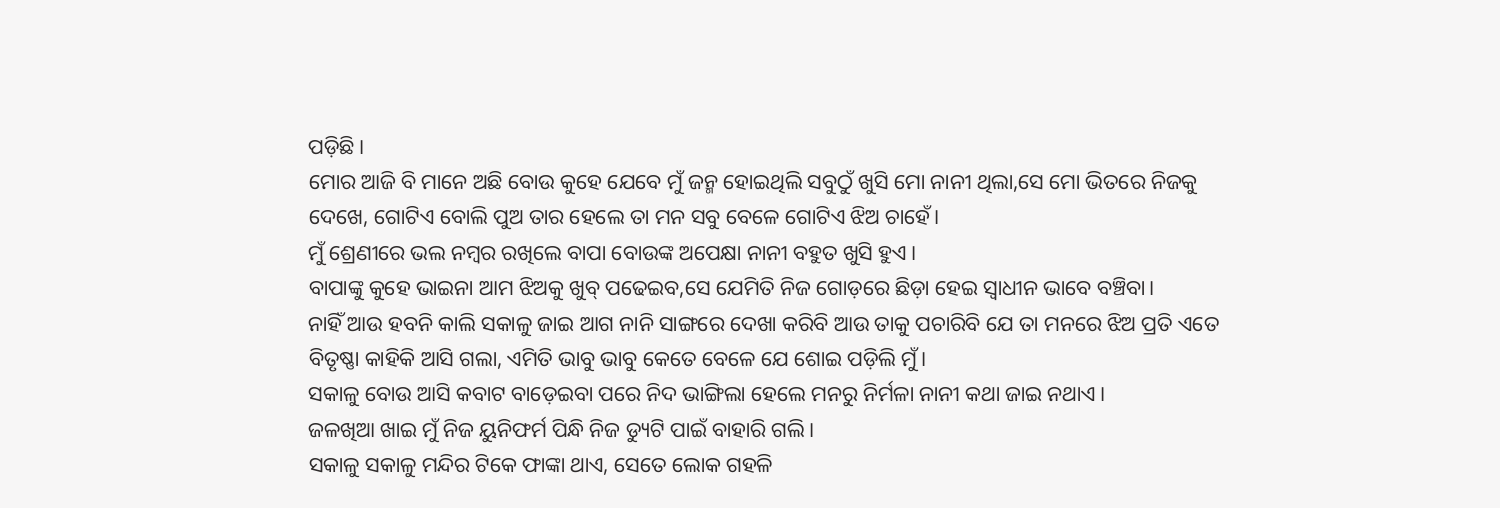ପଡ଼ିଛି।
ମୋର ଆଜି ବି ମାନେ ଅଛି ବୋଉ କୁହେ ଯେବେ ମୁଁ ଜନ୍ମ ହୋଇଥିଲି ସବୁଠୁଁ ଖୁସି ମୋ ନାନୀ ଥିଲା,ସେ ମୋ ଭିତରେ ନିଜକୁ ଦେଖେ, ଗୋଟିଏ ବୋଲି ପୁଅ ତାର ହେଲେ ତା ମନ ସବୁ ବେଳେ ଗୋଟିଏ ଝିଅ ଚାହେଁ।
ମୁଁ ଶ୍ରେଣୀରେ ଭଲ ନମ୍ବର ରଖିଲେ ବାପା ବୋଉଙ୍କ ଅପେକ୍ଷା ନାନୀ ବହୁତ ଖୁସି ହୁଏ।
ବାପାଙ୍କୁ କୁହେ ଭାଇନା ଆମ ଝିଅକୁ ଖୁବ୍ ପଢେଇବ,ସେ ଯେମିତି ନିଜ ଗୋଡ଼ରେ ଛିଡ଼ା ହେଇ ସ୍ୱାଧୀନ ଭାବେ ବଞ୍ଚିବା।
ନାହିଁ ଆଉ ହବନି କାଲି ସକାଳୁ ଜାଇ ଆଗ ନାନି ସାଙ୍ଗରେ ଦେଖା କରିବି ଆଉ ତାକୁ ପଚାରିବି ଯେ ତା ମନରେ ଝିଅ ପ୍ରତି ଏତେ ବିତୃଷ୍ଣା କାହିକି ଆସି ଗଲା, ଏମିତି ଭାବୁ ଭାବୁ କେତେ ବେଳେ ଯେ ଶୋଇ ପଡ଼ିଲି ମୁଁ।
ସକାଳୁ ବୋଉ ଆସି କବାଟ ବାଡ଼େଇବା ପରେ ନିଦ ଭାଙ୍ଗିଲା ହେଲେ ମନରୁ ନିର୍ମଳା ନାନୀ କଥା ଜାଇ ନଥାଏ।
ଜଳଖିଆ ଖାଇ ମୁଁ ନିଜ ୟୁନିଫର୍ମ ପିନ୍ଧି ନିଜ ଡ୍ୟୁଟି ପାଇଁ ବାହାରି ଗଲି।
ସକାଳୁ ସକାଳୁ ମନ୍ଦିର ଟିକେ ଫାଙ୍କା ଥାଏ, ସେତେ ଲୋକ ଗହଳି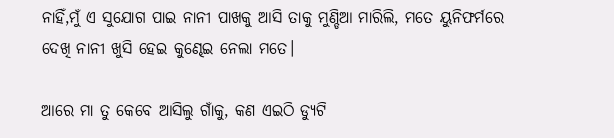ନାହିଁ,ମୁଁ ଏ ସୁଯୋଗ ପାଇ ନାନୀ ପାଖକୁ ଆସି ତାକୁ ମୁଣ୍ଡିଆ ମାରିଲି, ମତେ ୟୁନିଫର୍ମରେ ଦେଖି ନାନୀ ଖୁସି ହେଇ କୁଣ୍ଢେଇ ନେଲା ମତେ।

ଆରେ ମା ତୁ କେବେ ଆସିଲୁ ଗାଁକୁ, କଣ ଏଇଠି ଡ୍ୟୁଟି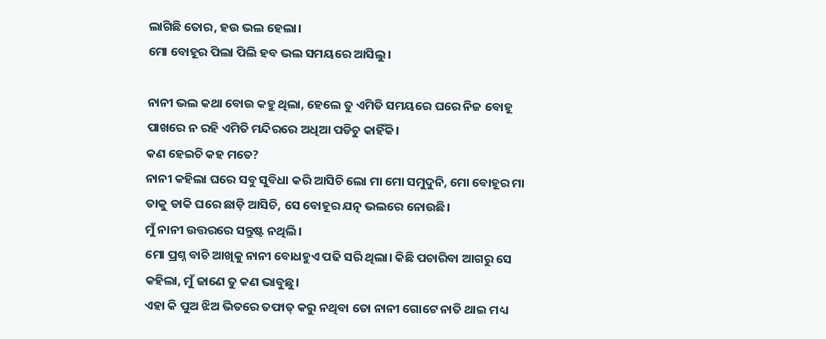ଲାଗିଛି ତୋର, ହଉ ଭଲ ହେଲା।
ମୋ ବୋହୂର ପିଲା ପିଲି ହବ ଭଲ ସମୟରେ ଆସିଲୁ।

ନାନୀ ଭଲ କଥା ବୋଉ କହୁ ଥିଲା, ହେଲେ ତୁ ଏମିତି ସମୟରେ ଘରେ ନିଜ ବୋହୂ ପାଖରେ ନ ରହି ଏମିତି ମନ୍ଦିରରେ ଅଧିଆ ପଡିଚୁ କାହିଁକି।
କଣ ହେଇଚି କହ ମତେ?
ନାନୀ କହିଲା ଘରେ ସବୁ ସୁବିଧା କରି ଆସିଚି ଲୋ ମା ମୋ ସମୁଦୁନି, ମୋ ବୋହୂର ମା ତାକୁ ଡାକି ଘରେ ଛାଡ଼ି ଆସିଚି, ସେ ବୋହୂର ଯତ୍ନ ଭଲରେ ନୋଉଛି।
ମୁଁ ନାନୀ ଉତ୍ତରରେ ସନ୍ତୁଷ୍ଟ ନଥିଲି।
ମୋ ପ୍ରଶ୍ନ ବାଚି ଆଖିକୁ ନାନୀ ବୋଧହୁଏ ପଢି ସରି ଥିଲା। କିଛି ପଚାରିବା ଆଗରୁ ସେ କହିଲା, ମୁଁ ଜାଣେ ତୁ କଣ ଭାବୁଛୁ।
ଏହା କି ପୁଅ ଝିଅ ଭିତରେ ତଫାତ୍ କରୁ ନଥିବା ତୋ ନାନୀ ଗୋଟେ ନାତି ଥାଇ ମଧ୍ୟ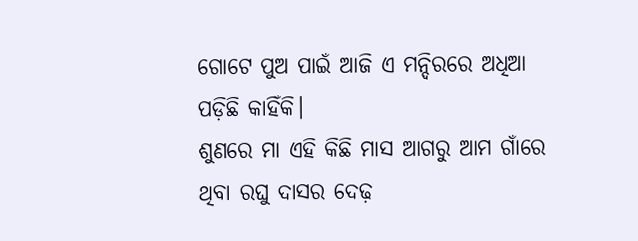ଗୋଟେ ପୁଅ ପାଇଁ ଆଜି ଏ ମନ୍ଦିରରେ ଅଧିଆ ପଡ଼ିଛି କାହିଁକି।
ଶୁଣରେ ମା ଏହି କିଛି ମାସ ଆଗରୁ ଆମ ଗାଁରେ ଥିବା ରଘୁ ଦାସର ଦେଢ଼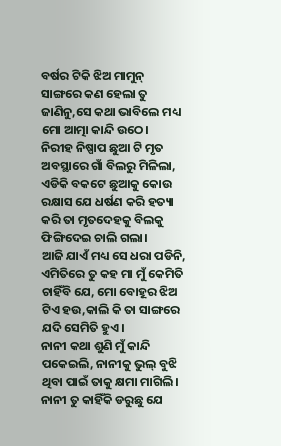ବର୍ଷର ଟିକି ଝିଅ ମାମୁନ୍ ସାଙ୍ଗରେ କଣ ହେଲା ତୁ ଜାଣିନୁ,ସେ କଥା ଭାବିଲେ ମଧ୍ୟ ମୋ ଆତ୍ମା କାନ୍ଦି ଉଠେ।
ନିରୀହ ନିଷ୍ପାପ ଛୁଆ ଟି ମୃତ ଅବସ୍ଥାରେ ଗାଁ ବିଲରୁ ମିଳିଲା, ଏଡିକି ବକଟେ ଛୁଆକୁ କୋଉ ରକ୍ଷାସ ଯେ ଧର୍ଷଣ କରି ହତ୍ୟା କରି ତା ମୃତଦେହକୁ ବିଲକୁ ଫିଙ୍ଗିଦେଇ ଚାଲି ଗଲା।
ଆଜି ଯାଏଁ ମଧ୍ୟ ସେ ଧରା ପଡିନି, ଏମିତିରେ ତୁ କହ ମା ମୁଁ କେମିତି ଚାହିଁବି ଯେ, ମୋ ବୋହୂର ଝିଅ ଟିଏ ହଉ,କାଲି କି ତା ସାଙ୍ଗରେ ଯଦି ସେମିତି ହୁଏ।
ନାନୀ କଥା ଶୁଣି ମୁଁ କାନ୍ଦି ପକେଇଲି, ନାନୀକୁ ଭୁଲ୍ ବୁଝି ଥିବା ପାଇଁ ତାକୁ କ୍ଷମା ମାଗିଲି।
ନାନୀ ତୁ କାହିଁକି ଡରୁଛୁ ଯେ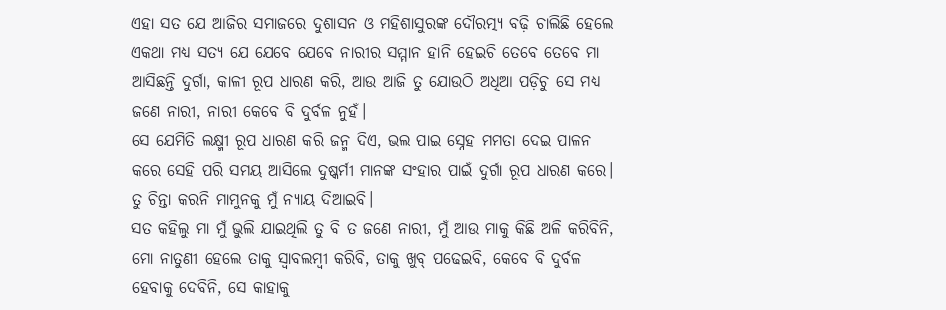ଏହା ସତ ଯେ ଆଜିର ସମାଜରେ ଦୁଶାସନ ଓ ମହିଶାସୁରଙ୍କ ଦୌରତ୍ମ୍ୟ ବଢ଼ି ଚାଲିଛି ହେଲେ ଏକଥା ମଧ୍ୟ ସତ୍ୟ ଯେ ଯେବେ ଯେବେ ନାରୀର ସମ୍ମାନ ହାନି ହେଇଚି ତେବେ ତେବେ ମା ଆସିଛନ୍ତି ଦୁର୍ଗା, କାଳୀ ରୂପ ଧାରଣ କରି, ଆଉ ଆଜି ତୁ ଯୋଉଠି ଅଧିଆ ପଡ଼ିଚୁ ସେ ମଧ୍ୟ ଜଣେ ନାରୀ, ନାରୀ କେବେ ବି ଦୁର୍ବଳ ନୁହଁ।
ସେ ଯେମିତି ଲକ୍ଷ୍ମୀ ରୂପ ଧାରଣ କରି ଜନ୍ମ ଦିଏ, ଭଲ ପାଇ ସ୍ନେହ ମମତା ଦେଇ ପାଳନ କରେ ସେହି ପରି ସମୟ ଆସିଲେ ଦୁଷ୍କର୍ମୀ ମାନଙ୍କ ସଂହାର ପାଇଁ ଦୁର୍ଗା ରୂପ ଧାରଣ କରେ।
ତୁ ଚିନ୍ତା କରନି ମାମୁନକୁ ମୁଁ ନ୍ୟାୟ ଦିଆଇବି।
ସତ କହିଲୁ ମା ମୁଁ ଭୁଲି ଯାଇଥିଲି ତୁ ବି ତ ଜଣେ ନାରୀ, ମୁଁ ଆଉ ମାକୁ କିଛି ଅଳି କରିବିନି, ମୋ ନାତୁଣୀ ହେଲେ ତାକୁ ସ୍ବାବଲମ୍ବୀ କରିବି, ତାକୁ ଖୁବ୍ ପଢେଇବି, କେବେ ବି ଦୁର୍ବଳ ହେବାକୁ ଦେବିନି, ସେ କାହାକୁ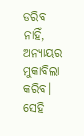ଡରିବ ନାହିଁ, ଅନ୍ୟାୟର ମୁକାବିଲା କରିବ।
ସେହି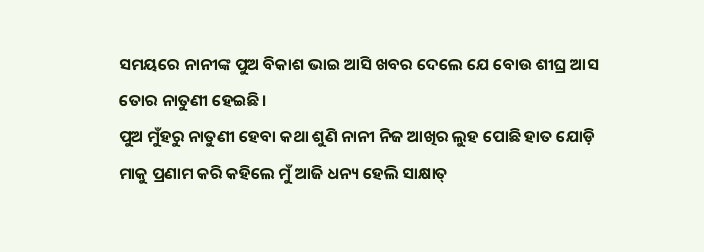ସମୟରେ ନାନୀଙ୍କ ପୁଅ ବିକାଶ ଭାଇ ଆସି ଖବର ଦେଲେ ଯେ ବୋଉ ଶୀଘ୍ର ଆସ ତୋର ନାତୁଣୀ ହେଇଛି।
ପୁଅ ମୁଁହରୁ ନାତୁଣୀ ହେବା କଥା ଶୁଣି ନାନୀ ନିଜ ଆଖିର ଲୁହ ପୋଛି ହାତ ଯୋଡ଼ି ମାକୁ ପ୍ରଣାମ କରି କହିଲେ ମୁଁ ଆଜି ଧନ୍ୟ ହେଲି ସାକ୍ଷାତ୍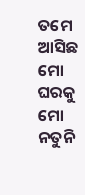ତମେ ଆସିଛ ମୋ ଘରକୁ ମୋ ନତୁନି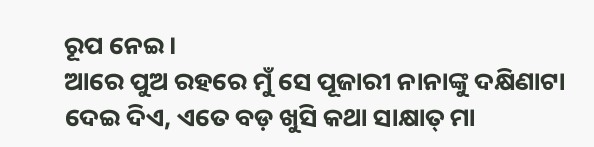ରୂପ ନେଇ।
ଆରେ ପୁଅ ରହରେ ମୁଁ ସେ ପୂଜାରୀ ନାନାଙ୍କୁ ଦକ୍ଷିଣାଟା ଦେଇ ଦିଏ, ଏତେ ବଡ଼ ଖୁସି କଥା ସାକ୍ଷାତ୍ ମା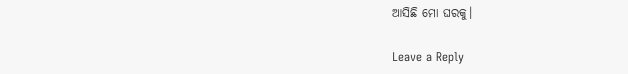ଆସିଛି ମୋ ଘରକୁ।

Leave a Reply